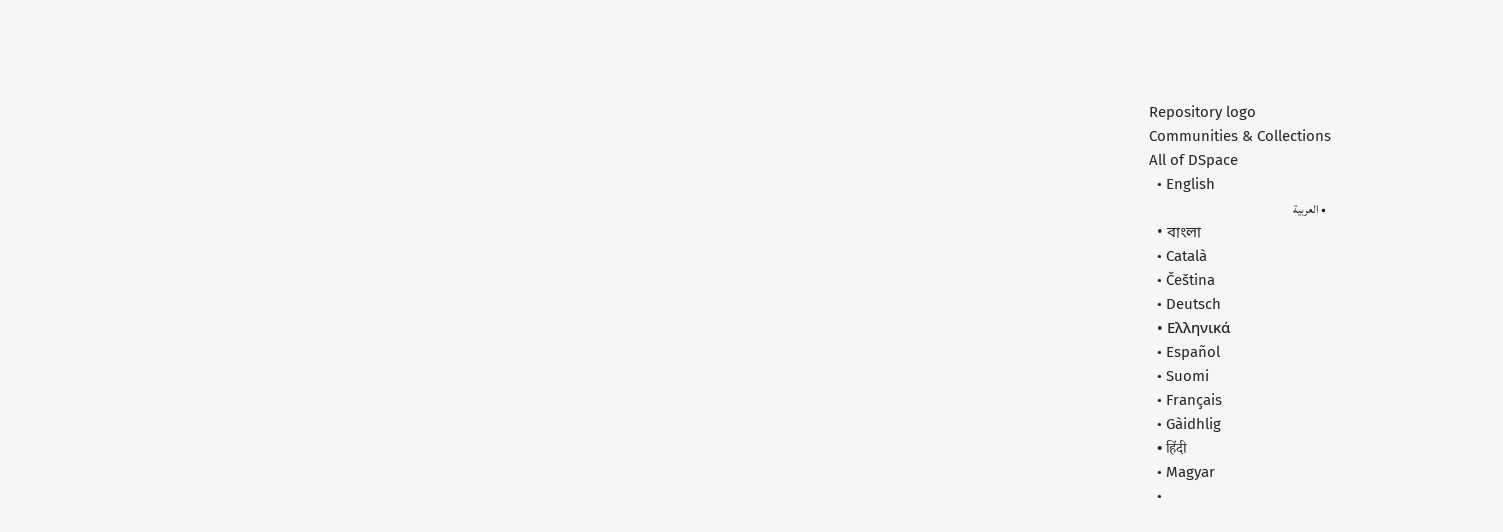Repository logo
Communities & Collections
All of DSpace
  • English
  • العربية
  • বাংলা
  • Català
  • Čeština
  • Deutsch
  • Ελληνικά
  • Español
  • Suomi
  • Français
  • Gàidhlig
  • हिंदी
  • Magyar
  •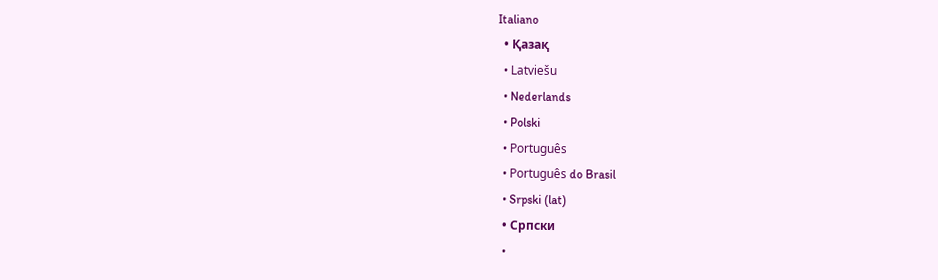Italiano
  • Қазақ
  • Latviešu
  • Nederlands
  • Polski
  • Português
  • Português do Brasil
  • Srpski (lat)
  • Српски
  •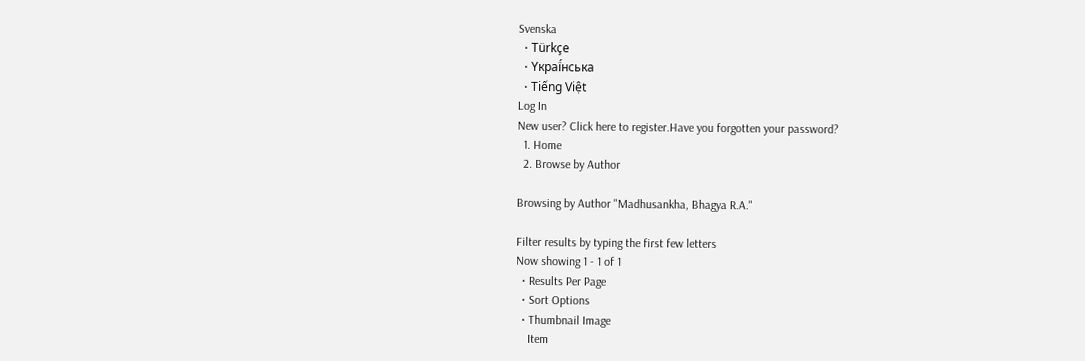Svenska
  • Türkçe
  • Yкраї́нська
  • Tiếng Việt
Log In
New user? Click here to register.Have you forgotten your password?
  1. Home
  2. Browse by Author

Browsing by Author "Madhusankha, Bhagya R.A."

Filter results by typing the first few letters
Now showing 1 - 1 of 1
  • Results Per Page
  • Sort Options
  • Thumbnail Image
    Item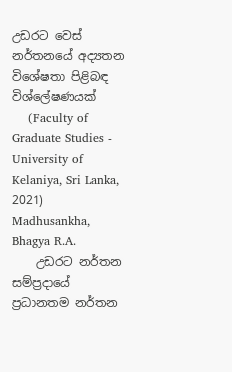උඩරට වෙස් නර්තනයේ අද්‍යතන විශේෂතා පිළිබඳ විශ්ලේෂණයක්
    (Faculty of Graduate Studies - University of Kelaniya, Sri Lanka, 2021) Madhusankha, Bhagya R.A.
    උඩරට නර්තන සම්ප්‍රදායේ ප්‍රධානතම නර්තන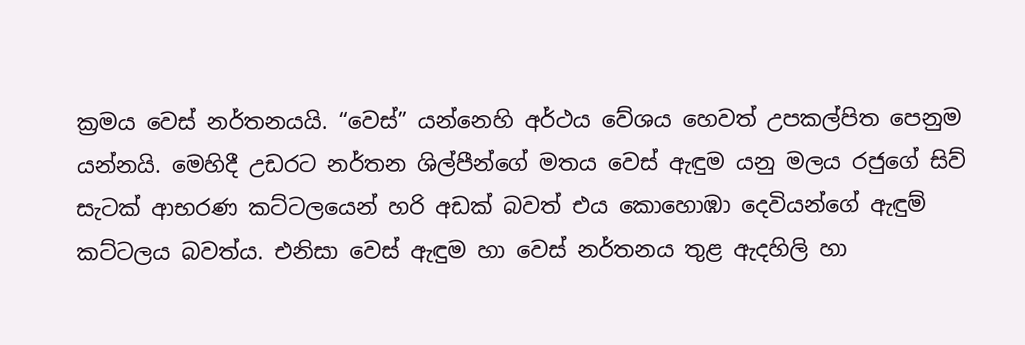ක්‍රමය වෙස් නර්තනයයි. “වෙස්” යන්නෙහි අර්ථය වේශය හෙවත් උපකල්පිත පෙනුම යන්නයි. මෙහිදී උඩරට නර්තන ශිල්පීන්ගේ මතය වෙස් ඇඳුම යනු මලය රජුගේ සිව් සැටක් ආභරණ කට්ටලයෙන් හරි අඩක් බවත් එය කොහොඹා දෙවියන්ගේ ඇඳුම් කට්ටලය බවත්ය. එනිසා වෙස් ඇඳුම හා වෙස් නර්තනය තුළ ඇදහිලි හා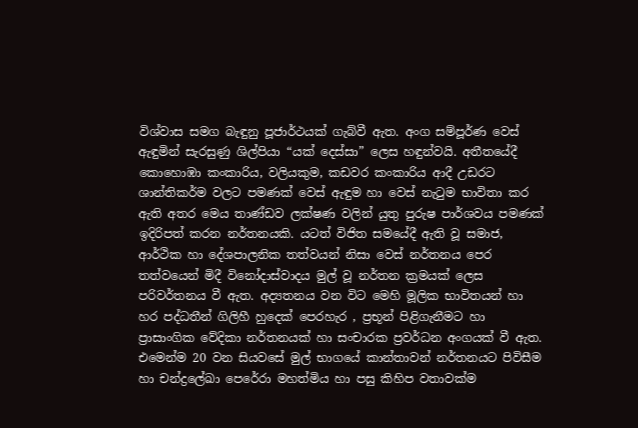විශ්වාස සමග බැඳුනු පූජාර්ථයක් ගැබ්වී ඇත. අංග සම්පූර්ණ වෙස් ඇඳුමින් සැරසුණු ශිල්පියා “යක් දෙස්සා” ලෙස හඳුන්වයි. අතීතයේදී කොහොඹා කංකාරිය, වලියකුම, කඩවර කංකාරිය ආදී උඩරට ශාන්තිකර්ම වලට පමණක් වෙස් ඇඳුම හා වෙස් නැටුම භාවිතා කර ඇති අතර මෙය තාණ්ඩව ලක්ෂණ වලින් යුතු පුරුෂ පාර්ශවය පමණක් ඉදිරිපත් කරන නර්තනයකි. යටත් විජිත සමයේදී ඇති වූ සමාජ, ආර්ථික හා දේශපාලනික තත්වයන් නිසා වෙස් නර්තනය පෙර තත්වයෙන් මිදී විනෝදාස්වාදය මුල් වූ නර්තන ක්‍රමයක් ලෙස පරිවර්තනය වී ඇත. අද්‍යතනය වන විට මෙහි මූලික භාවිතයන් හා හර පද්ධතීන් ගිලිහී හුදෙක් පෙරහැර , ප්‍රභූන් පිළිගැනීමට හා ප්‍රාසාංගික වේදිකා නර්තනයක් හා සංචාරක ප්‍රවර්ධන අංගයක් වී ඇත. එමෙන්ම 20 වන සියවසේ මුල් භාගයේ කාන්තාවන් නර්තනයට පිවිසීම හා චන්ද්‍රලේඛා පෙරේරා මහත්මිය හා පසු කිහිප වතාවක්ම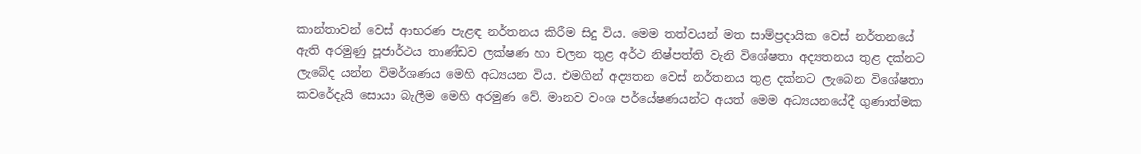කාන්තාවන් වෙස් ආභරණ පැළඳ නර්තනය කිරීම සිදු විය. මෙම තත්වයන් මත සාම්ප්‍රදායික වෙස් නර්තනයේ ඇති අරමුණු පූජාර්ථය තාණ්ඩව ලක්ෂණ හා චලන තුළ අර්ථ නිෂ්පත්ති වැනි විශේෂතා අද්‍යතනය තුළ දක්නට ලැබේද යන්න විමර්ශණය මෙහි අධ්‍යයන විය. එමගින් අද්‍යතන වෙස් නර්තනය තුළ දක්නට ලැබෙන විශේෂතා කවරේදැයි සොයා බැලීම මෙහි අරමුණ වේ. මානව වංශ පර්යේෂණයන්ට අයත් මෙම අධ්‍යයනයේදී ගුණාත්මක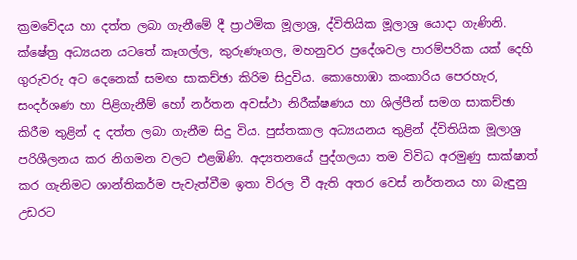ක්‍රමවේදය හා දත්ත ලබා ගැනීමේ දී ප්‍රාථමික මූලාශ්‍ර, ද්විතියික මූලාශ්‍ර යොදා ගැණිනි. ක්ෂේත්‍ර අධ්‍යයන යටතේ කෑගල්ල, කුරුණෑගල, මහනුවර ප්‍රදේශවල පාරම්පරික යක් දෙහි ගුරුවරු අට දෙනෙක් සමඟ සාකච්ඡා කිරිම සිදුවිය. කොහොඹා කංකාරිය පෙරහැර, සංදර්ශණ හා පිළිගැනීම් හෝ නර්තන අවස්ථා නිරීක්ෂණය හා ශිල්පීන් සමග සාකච්ඡා කිරීම තුළින් ද දත්ත ලබා ගැනීම සිදු විය. පුස්තකාල අධ්‍යයනය තුළින් ද්විතියික මූලාශ්‍ර පරිශීලනය කර නිගමන වලට එළඹිණි. අද්‍යතනයේ පුද්ගලයා තම විවිධ අරමුණු සාක්ෂාත් කර ගැනිමට ශාන්තිකර්ම පැවැත්වීම ඉතා විරල වී ඇති අතර වෙස් නර්තනය හා බැඳුනු උඩරට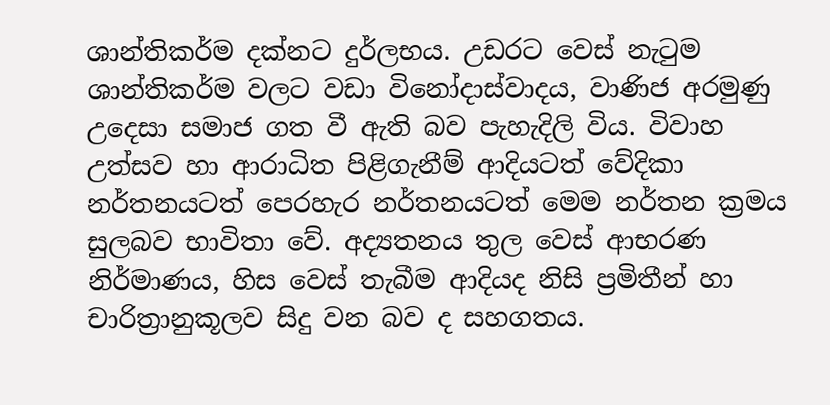ශාන්තිකර්ම දක්නට දුර්ලභය. උඩරට වෙස් නැටුම ශාන්තිකර්ම වලට වඩා විනෝදාස්වාදය, වාණිජ අරමුණු උදෙසා සමාජ ගත වී ඇති බව පැහැදිලි විය. විවාහ උත්සව හා ආරාධිත පිළිගැනීම් ආදියටත් වේදිකා නර්තනයටත් පෙරහැර නර්තනයටත් මෙම නර්තන ක්‍රමය සුලබව භාවිතා වේ. අද්‍යතනය තුල වෙස් ආභරණ නිර්මාණය, හිස වෙස් තැබීම ආදියද නිසි ප්‍රමිතීන් හා චාරිත්‍රානුකූලව සිදු වන බව ද සහගතය.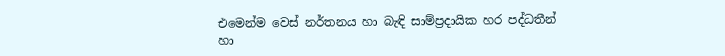එමෙන්ම වෙස් නර්තනය හා බැඳි සාම්ප්‍රදායික හර පද්ධතීන් හා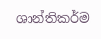ශාන්තිකර්ම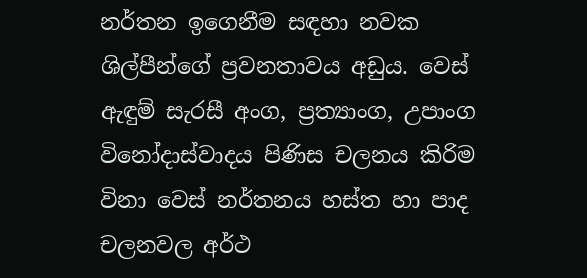නර්තන ඉගෙනීම සඳහා නවක ශිල්පීන්ගේ ප්‍රවනතාවය අඩුය. වෙස් ඇඳුම් සැරසී අංග, ප්‍රත්‍යාංග, උපාංග විනෝදාස්වාදය පිණිස චලනය කිරිම විනා වෙස් නර්තනය හස්ත හා පාද චලනවල අර්ථ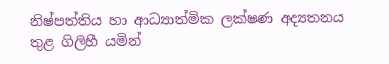නිෂ්පත්තිය හා ආධ්‍යාත්මික ලක්ෂණ අද්‍යතනය තුළ ගිලිහී යමින්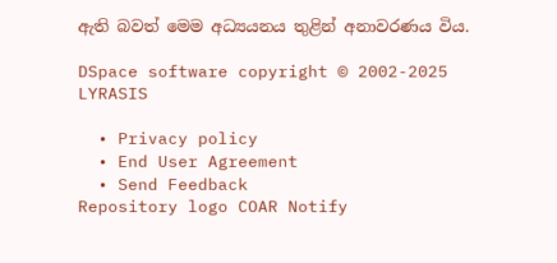ඇති බවත් මෙම අධ්‍යයනය තුළින් අනාවරණය විය.

DSpace software copyright © 2002-2025 LYRASIS

  • Privacy policy
  • End User Agreement
  • Send Feedback
Repository logo COAR Notify